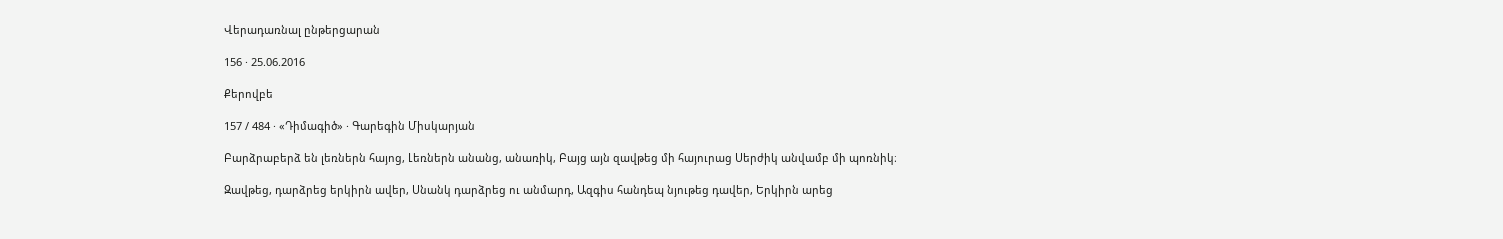Վերադառնալ ընթերցարան

156 · 25.06.2016

Քերովբե

157 / 484 · «Դիմագիծ» · Գարեգին Միսկարյան

Բարձրաբերձ են լեռներն հայոց, Լեռներն անանց, անառիկ, Բայց այն զավթեց մի հայուրաց Սերժիկ անվամբ մի պոռնիկ։

Զավթեց, դարձրեց երկիրն ավեր, Սնանկ դարձրեց ու անմարդ, Ազգիս հանդեպ նյութեց դավեր, Երկիրն արեց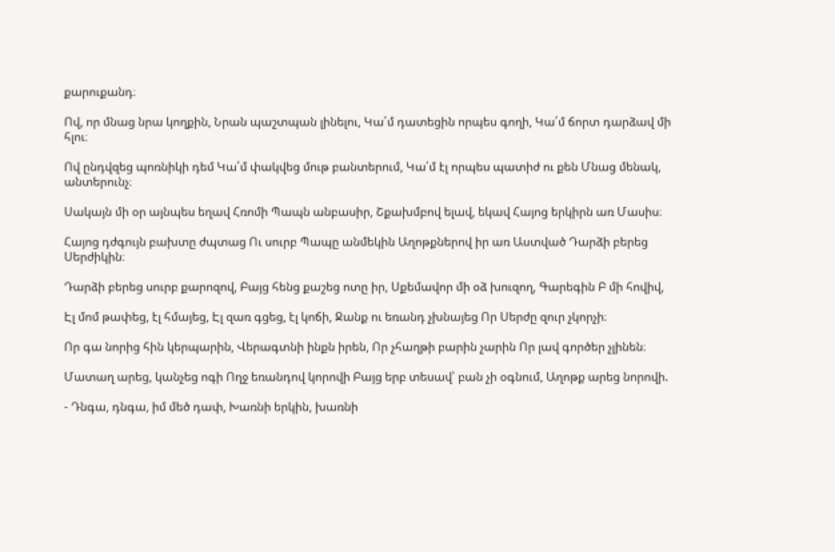քարուքանդ։

Ով, որ մնաց նրա կողքին, Նրան պաշտպան լինելու, Կա՛մ դատեցին որպես գողի, Կա՛մ ճորտ դարձավ մի հլու։

Ով ընդվզեց պոռնիկի դեմ Կա՛մ փակվեց մութ բանտերում, Կա՛մ էլ որպես պատիժ ու քեն Մնաց մենակ, անտերունչ։

Սակայն մի օր այնպես եղավ Հռոմի Պապն անբասիր, Շքախմբով ելավ, եկավ Հայոց երկիրն առ Մասիս։

Հայոց դժգույն բախտը ժպտաց Ու սուրբ Պապը անմեկին Աղոթքներով իր առ Աստված Դարձի բերեց Սերժիկին։

Դարձի բերեց սուրբ քարոզով, Բայց հենց քաշեց ոտը իր, Սքեմավոր մի օձ խուզող, Գարեգին Բ մի հովիվ,

Էլ մոմ թափեց, էլ հմայեց, Էլ զառ գցեց, էլ կոճի, Ջանք ու եռանդ չխնայեց Որ Սերժը զուր չկորչի։

Որ գա նորից հին կերպարին, Վերագտնի ինքն իրեն, Որ չհաղթի բարին չարին Որ լավ գործեր չլինեն։

Մատաղ արեց, կանչեց ոգի Ողջ եռանդով կորովի Բայց երբ տեսավ՝ բան չի օգնում, Աղոթք արեց նորովի.

- Դնգա, դնգա, իմ մեծ դափ, Խառնի երկին, խառնի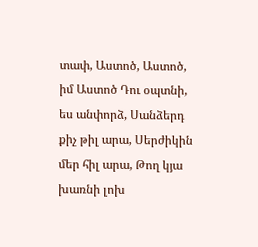տափ, Աստոծ, Աստոծ, իմ Աստոծ Դու օպտնի, ես անփորձ, Սանձերդ քիչ թիլ արա, Սերժիկին մեր հիլ արա, Թող կյա խառնի լոխ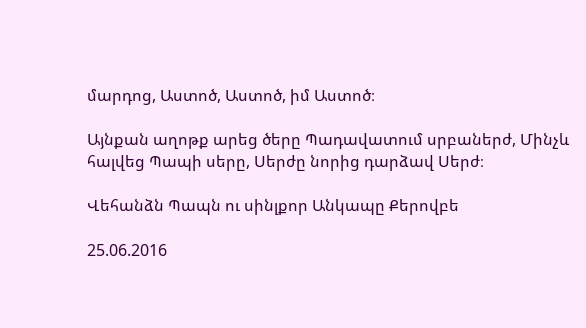մարդոց, Աստոծ, Աստոծ, իմ Աստոծ։

Այնքան աղոթք արեց ծերը Պադավատում սրբաներժ, Մինչև հալվեց Պապի սերը, Սերժը նորից դարձավ Սերժ։

Վեհանձն Պապն ու սինլքոր Անկապը Քերովբե

25.06.2016